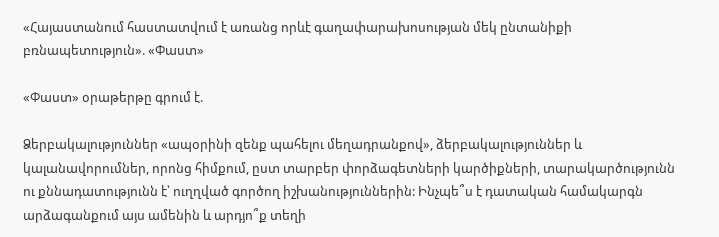«Հայաստանում հաստատվում է առանց որևէ գաղափարախոսության մեկ ընտանիքի բռնապետություն». «Փաստ»

«Փաստ» օրաթերթը գրում է.

Ձերբակալություններ «ապօրինի զենք պահելու մեղադրանքով», ձերբակալություններ և կալանավորումներ, որոնց հիմքում, ըստ տարբեր փորձագետների կարծիքների, տարակարծությունն ու քննադատությունն է՝ ուղղված գործող իշխանություններին: Ինչպե՞ս է դատական համակարգն արձագանքում այս ամենին և արդյո՞ք տեղի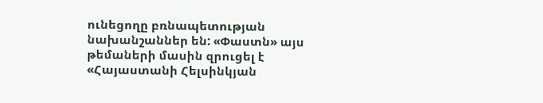ունեցողը բռնապետության նախանշաններ են: «Փաստն» այս թեմաների մասին զրուցել է «Հայաստանի Հելսինկյան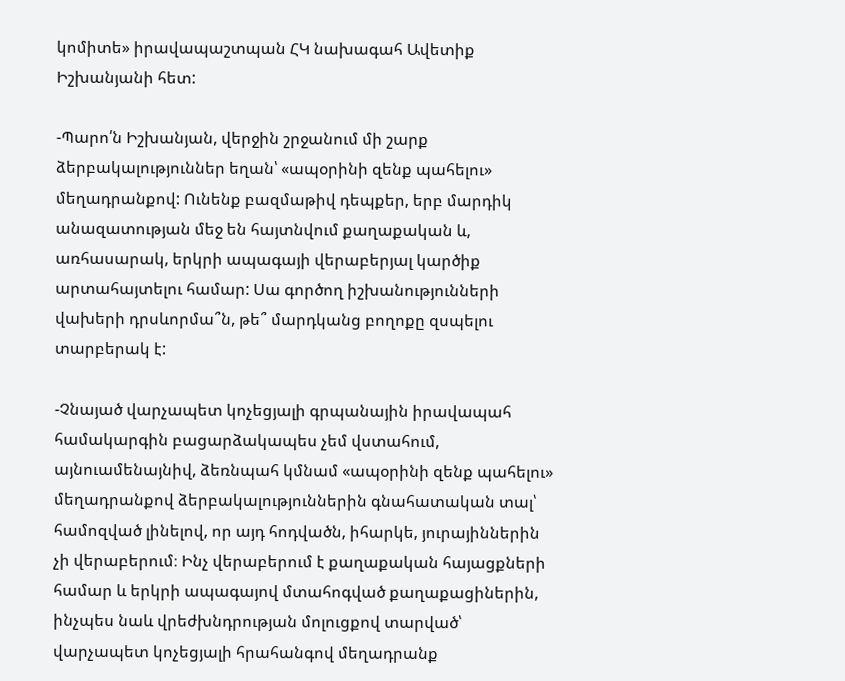կոմիտե» իրավապաշտպան ՀԿ նախագահ Ավետիք Իշխանյանի հետ:

-Պարո՛ն Իշխանյան, վերջին շրջանում մի շարք ձերբակալություններ եղան՝ «ապօրինի զենք պահելու» մեղադրանքով: Ունենք բազմաթիվ դեպքեր, երբ մարդիկ անազատության մեջ են հայտնվում քաղաքական և, առհասարակ, երկրի ապագայի վերաբերյալ կարծիք արտահայտելու համար: Սա գործող իշխանությունների վախերի դրսևորմա՞ն, թե՞ մարդկանց բողոքը զսպելու տարբերակ է:

-Չնայած վարչապետ կոչեցյալի գրպանային իրավապահ համակարգին բացարձակապես չեմ վստահում, այնուամենայնիվ, ձեռնպահ կմնամ «ապօրինի զենք պահելու» մեղադրանքով ձերբակալություններին գնահատական տալ՝ համոզված լինելով, որ այդ հոդվածն, իհարկե, յուրայիններին չի վերաբերում։ Ինչ վերաբերում է քաղաքական հայացքների համար և երկրի ապագայով մտահոգված քաղաքացիներին, ինչպես նաև վրեժխնդրության մոլուցքով տարված՝ վարչապետ կոչեցյալի հրահանգով մեղադրանք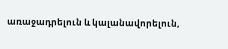առաջադրելուն և կալանավորելուն,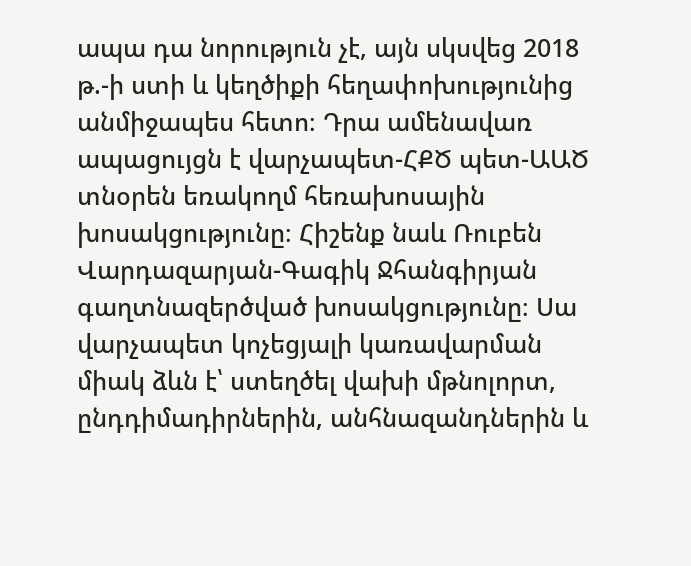ապա դա նորություն չէ, այն սկսվեց 2018 թ.-ի ստի և կեղծիքի հեղափոխությունից անմիջապես հետո։ Դրա ամենավառ ապացույցն է վարչապետ-ՀՔԾ պետ-ԱԱԾ տնօրեն եռակողմ հեռախոսային խոսակցությունը։ Հիշենք նաև Ռուբեն Վարդազարյան-Գագիկ Ջհանգիրյան գաղտնազերծված խոսակցությունը։ Սա վարչապետ կոչեցյալի կառավարման միակ ձևն է՝ ստեղծել վախի մթնոլորտ, ընդդիմադիրներին, անհնազանդներին և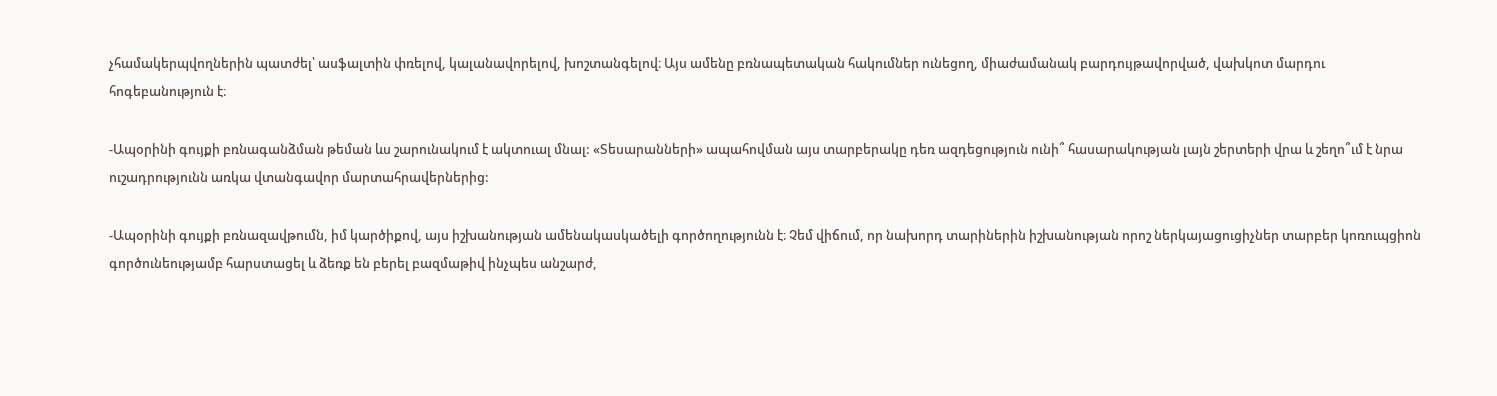չհամակերպվողներին պատժել՝ ասֆալտին փռելով, կալանավորելով, խոշտանգելով։ Այս ամենը բռնապետական հակումներ ունեցող, միաժամանակ բարդույթավորված, վախկոտ մարդու հոգեբանություն է։

-Ապօրինի գույքի բռնագանձման թեման ևս շարունակում է ակտուալ մնալ: «Տեսարանների» ապահովման այս տարբերակը դեռ ազդեցություն ունի՞ հասարակության լայն շերտերի վրա և շեղո՞ւմ է նրա ուշադրությունն առկա վտանգավոր մարտահրավերներից:

-Ապօրինի գույքի բռնազավթումն, իմ կարծիքով, այս իշխանության ամենակասկածելի գործողությունն է։ Չեմ վիճում, որ նախորդ տարիներին իշխանության որոշ ներկայացուցիչներ տարբեր կոռուպցիոն գործունեությամբ հարստացել և ձեռք են բերել բազմաթիվ ինչպես անշարժ,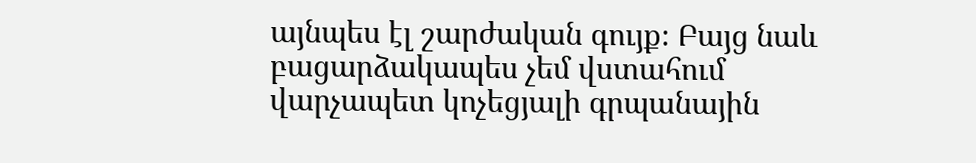այնպես էլ շարժական գույք։ Բայց նաև բացարձակապես չեմ վստահում վարչապետ կոչեցյալի գրպանային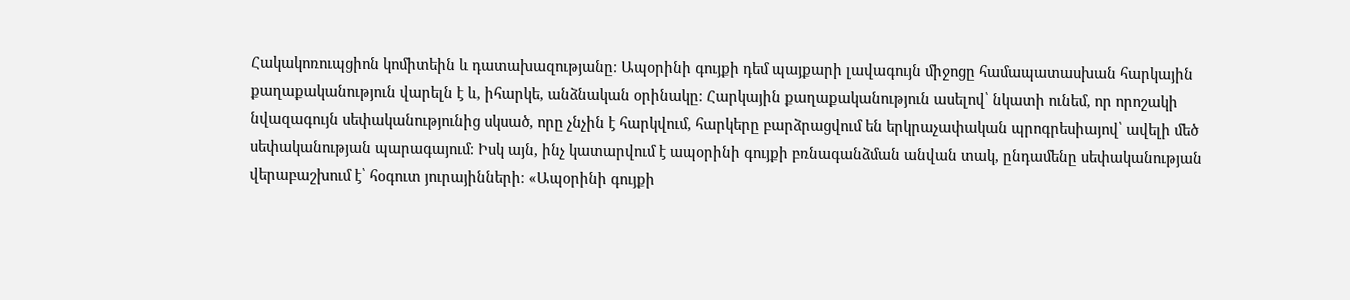Հակակոռուպցիոն կոմիտեին և դատախազությանը։ Ապօրինի գույքի դեմ պայքարի լավագույն միջոցը համապատասխան հարկային քաղաքականություն վարելն է և, իհարկե, անձնական օրինակը։ Հարկային քաղաքականություն ասելով՝ նկատի ունեմ, որ որոշակի նվազագույն սեփականությունից սկսած, որը չնչին է հարկվում, հարկերը բարձրացվում են երկրաչափական պրոգրեսիայով՝ ավելի մեծ սեփականության պարագայում։ Իսկ այն, ինչ կատարվում է ապօրինի գույքի բռնագանձման անվան տակ, ընդամենը սեփականության վերաբաշխում է՝ հօգուտ յուրայինների։ «Ապօրինի գույքի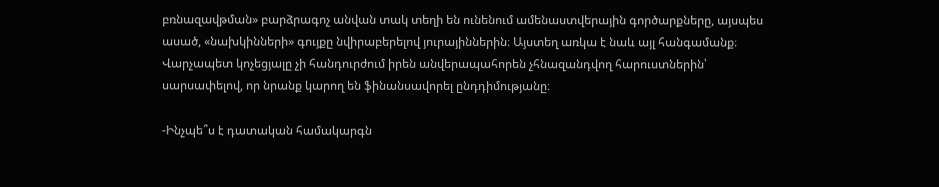բռնազավթման» բարձրագոչ անվան տակ տեղի են ունենում ամենաստվերային գործարքները, այսպես ասած, «նախկինների» գույքը նվիրաբերելով յուրայիններին։ Այստեղ առկա է նաև այլ հանգամանք։ Վարչապետ կոչեցյալը չի հանդուրժում իրեն անվերապահորեն չհնազանդվող հարուստներին՝ սարսափելով, որ նրանք կարող են ֆինանսավորել ընդդիմությանը։

-Ինչպե՞ս է դատական համակարգն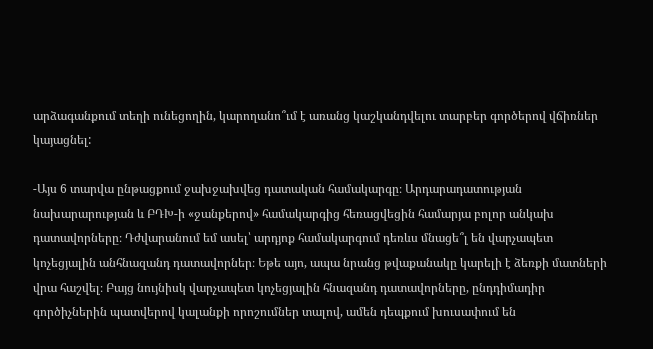արձագանքում տեղի ունեցողին, կարողանո՞ւմ է առանց կաշկանդվելու տարբեր գործերով վճիռներ կայացնել:

-Այս 6 տարվա ընթացքում ջախջախվեց դատական համակարգը։ Արդարադատության նախարարության և ԲԴԽ-ի «ջանքերով» համակարգից հեռացվեցին համարյա բոլոր անկախ դատավորները։ Դժվարանում եմ ասել՝ արդյոք համակարգում դեռևս մնացե՞լ են վարչապետ կոչեցյալին անհնազանդ դատավորներ։ Եթե այո, ապա նրանց թվաքանակը կարելի է ձեռքի մատների վրա հաշվել։ Բայց նույնիսկ վարչապետ կոչեցյալին հնազանդ դատավորները, ընդդիմադիր գործիչներին պատվերով կալանքի որոշումներ տալով, ամեն դեպքում խուսափում են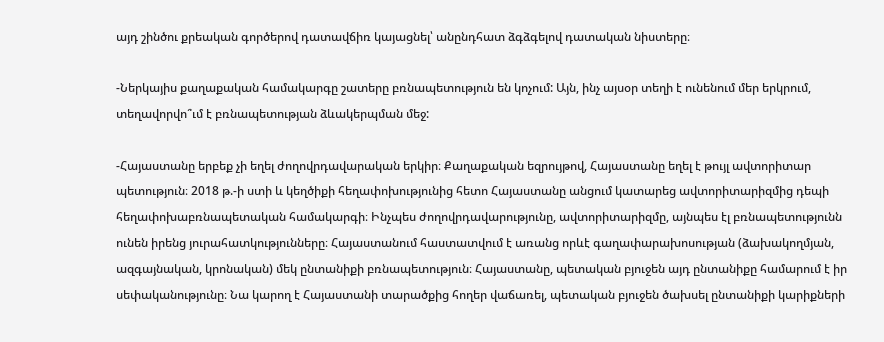այդ շինծու քրեական գործերով դատավճիռ կայացնել՝ անընդհատ ձգձգելով դատական նիստերը։

-Ներկայիս քաղաքական համակարգը շատերը բռնապետություն են կոչում: Այն, ինչ այսօր տեղի է ունենում մեր երկրում, տեղավորվո՞ւմ է բռնապետության ձևակերպման մեջ:

-Հայաստանը երբեք չի եղել ժողովրդավարական երկիր։ Քաղաքական եզրույթով, Հայաստանը եղել է թույլ ավտորիտար պետություն։ 2018 թ.-ի ստի և կեղծիքի հեղափոխությունից հետո Հայաստանը անցում կատարեց ավտորիտարիզմից դեպի հեղափոխաբռնապետական համակարգի։ Ինչպես ժողովրդավարությունը, ավտորիտարիզմը, այնպես էլ բռնապետությունն ունեն իրենց յուրահատկությունները։ Հայաստանում հաստատվում է առանց որևէ գաղափարախոսության (ձախակողմյան, ազգայնական, կրոնական) մեկ ընտանիքի բռնապետություն։ Հայաստանը, պետական բյուջեն այդ ընտանիքը համարում է իր սեփականությունը։ Նա կարող է Հայաստանի տարածքից հողեր վաճառել, պետական բյուջեն ծախսել ընտանիքի կարիքների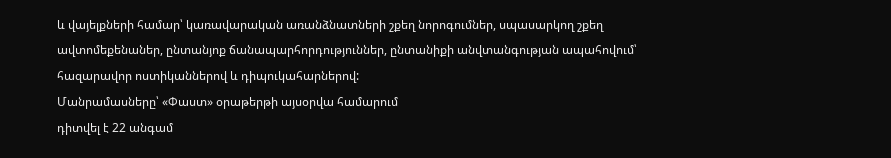և վայելքների համար՝ կառավարական առանձնատների շքեղ նորոգումներ, սպասարկող շքեղ ավտոմեքենաներ, ընտանյոք ճանապարհորդություններ, ընտանիքի անվտանգության ապահովում՝ հազարավոր ոստիկաններով և դիպուկահարներով:
Մանրամասները՝ «Փաստ» օրաթերթի այսօրվա համարում
դիտվել է 22 անգամ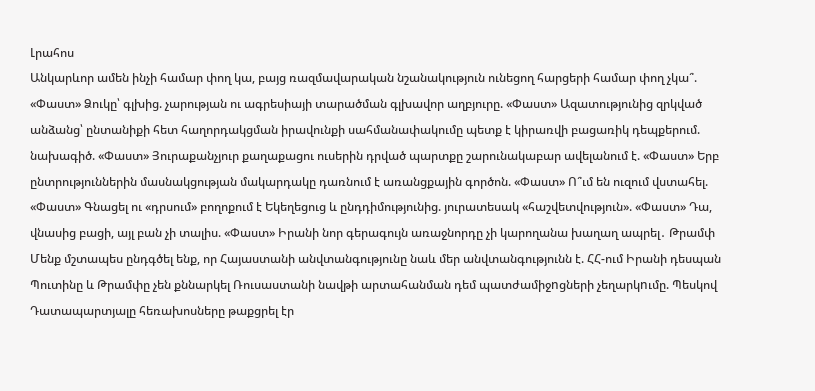Լրահոս
Անկարևոր ամեն ինչի համար փող կա, բայց ռազմավարական նշանակություն ունեցող հարցերի համար փող չկա՞. «Փաստ» Ձուկը՝ գլխից. չարության ու ագրեսիայի տարածման գլխավոր աղբյուրը. «Փաստ» Ազատությունից զրկված անձանց՝ ընտանիքի հետ հաղորդակցման իրավունքի սահմանափակումը պետք է կիրառվի բացառիկ դեպքերում. նախագիծ. «Փաստ» Յուրաքանչյուր քաղաքացու ուսերին դրված պարտքը շարունակաբար ավելանում է. «Փաստ» Երբ ընտրություններին մասնակցության մակարդակը դառնում է առանցքային գործոն. «Փաստ» Ո՞ւմ են ուզում վստահել. «Փաստ» Գնացել ու «դրսում» բողոքում է Եկեղեցուց և ընդդիմությունից. յուրատեսակ «հաշվետվություն». «Փաստ» Դա, վնասից բացի, այլ բան չի տալիս. «Փաստ» Իրանի նոր գերագույն առաջնորդը չի կարողանա խաղաղ ապրել․ Թրամփ Մենք մշտապես ընդգծել ենք, որ Հայաստանի անվտանգությունը նաև մեր անվտանգությունն է. ՀՀ-ում Իրանի դեսպան Պուտինը և Թրամփը չեն քննարկել Ռուսաստանի նավթի արտահանման դեմ պատժամիջnցների չեղարկnւմը. Պեսկով Դատապարտյալը հեռախոսները թաքցրել էր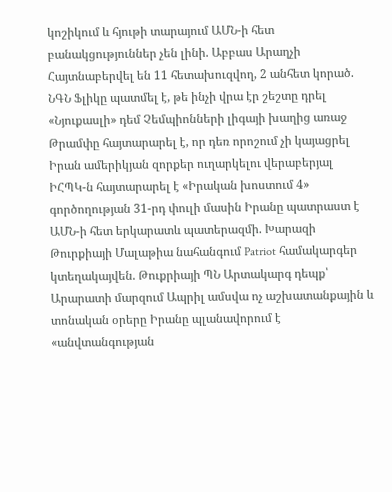կոշիկում և հյութի տարայում ԱՄՆ-ի հետ բանակցություններ չեն լինի. Աբբաս Արաղչի Հայտնաբերվել են 11 հետախուզվող, 2 անհետ կորած. ՆԳՆ Ֆլիկը պատմել է, թե ինչի վրա էր շեշտը դրել «Նյուքասլի» դեմ Չեմպիոնների լիգայի խաղից առաջ Թրամփը հայտարարել է, որ դեռ որոշում չի կայացրել Իրան ամերիկյան զորքեր ուղարկելու վերաբերյալ ԻՀՊԿ-ն հայտարարել է «Իրական խոստում 4» գործողության 31-րդ փուլի մասին Իրանը պատրաստ է ԱՄՆ-ի հետ երկարատև պատերազմի. Խարազի Թուրքիայի Մալաթիա նահանգում Patriot համակարգեր կտեղակայվեն. Թուքրիայի ՊՆ Արտակարգ դեպք՝ Արարատի մարզում Ապրիլ ամսվա ոչ աշխատանքային և տոնական օրերը Իրանը պլանավորում է «անվտանգության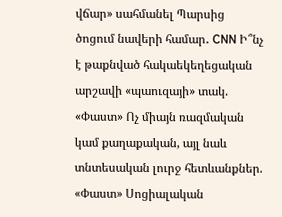վճար» սահմանել Պարսից ծոցում նավերի համար․ CNN Ի՞նչ է թաքնված հակաեկեղեցական արշավի «պաուզայի» տակ. «Փաստ» Ոչ միայն ռազմական կամ քաղաքական, այլ նաև տնտեսական լուրջ հետևանքներ. «Փաստ» Սոցիալական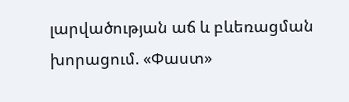լարվածության աճ և բևեռացման խորացում. «Փաստ»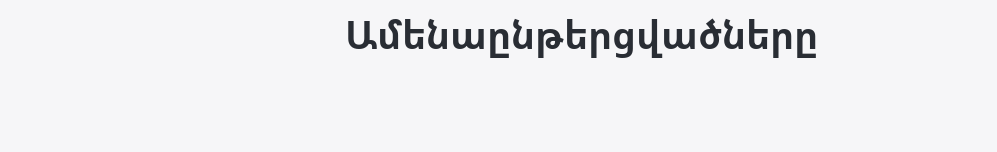Ամենաընթերցվածները